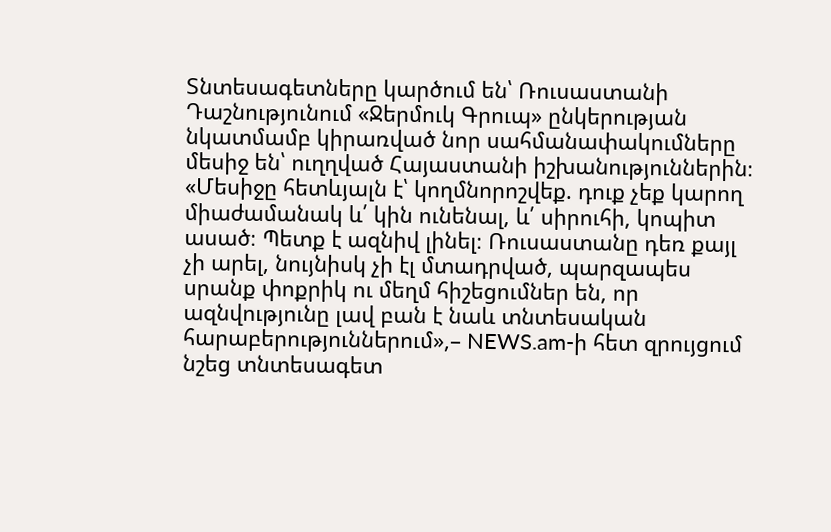Տնտեսագետները կարծում են՝ Ռուսաստանի Դաշնությունում «Ջերմուկ Գրուպ» ընկերության նկատմամբ կիրառված նոր սահմանափակումները մեսիջ են՝ ուղղված Հայաստանի իշխանություններին։
«Մեսիջը հետևյալն է՝ կողմնորոշվեք. դուք չեք կարող միաժամանակ և՛ կին ունենալ, և՛ սիրուհի, կոպիտ ասած։ Պետք է ազնիվ լինել։ Ռուսաստանը դեռ քայլ չի արել, նույնիսկ չի էլ մտադրված, պարզապես սրանք փոքրիկ ու մեղմ հիշեցումներ են, որ ազնվությունը լավ բան է նաև տնտեսական հարաբերություններում»,– NEWS.am-ի հետ զրույցում նշեց տնտեսագետ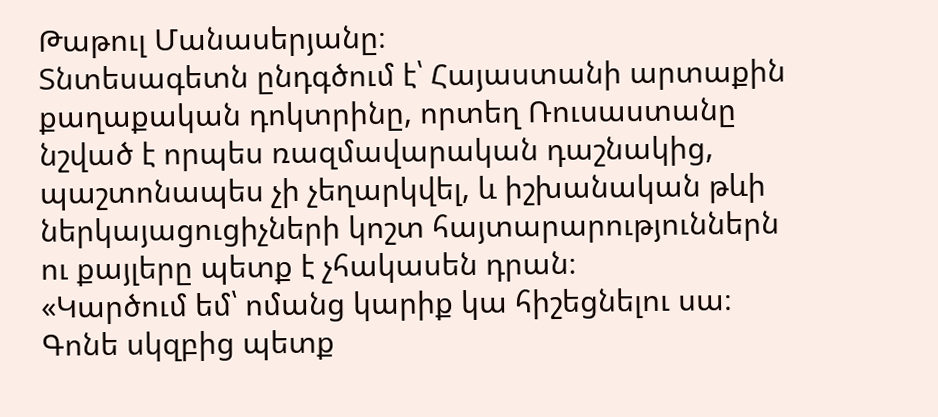Թաթուլ Մանասերյանը։
Տնտեսագետն ընդգծում է՝ Հայաստանի արտաքին քաղաքական դոկտրինը, որտեղ Ռուսաստանը նշված է որպես ռազմավարական դաշնակից, պաշտոնապես չի չեղարկվել, և իշխանական թևի ներկայացուցիչների կոշտ հայտարարություններն ու քայլերը պետք է չհակասեն դրան։
«Կարծում եմ՝ ոմանց կարիք կա հիշեցնելու սա։ Գոնե սկզբից պետք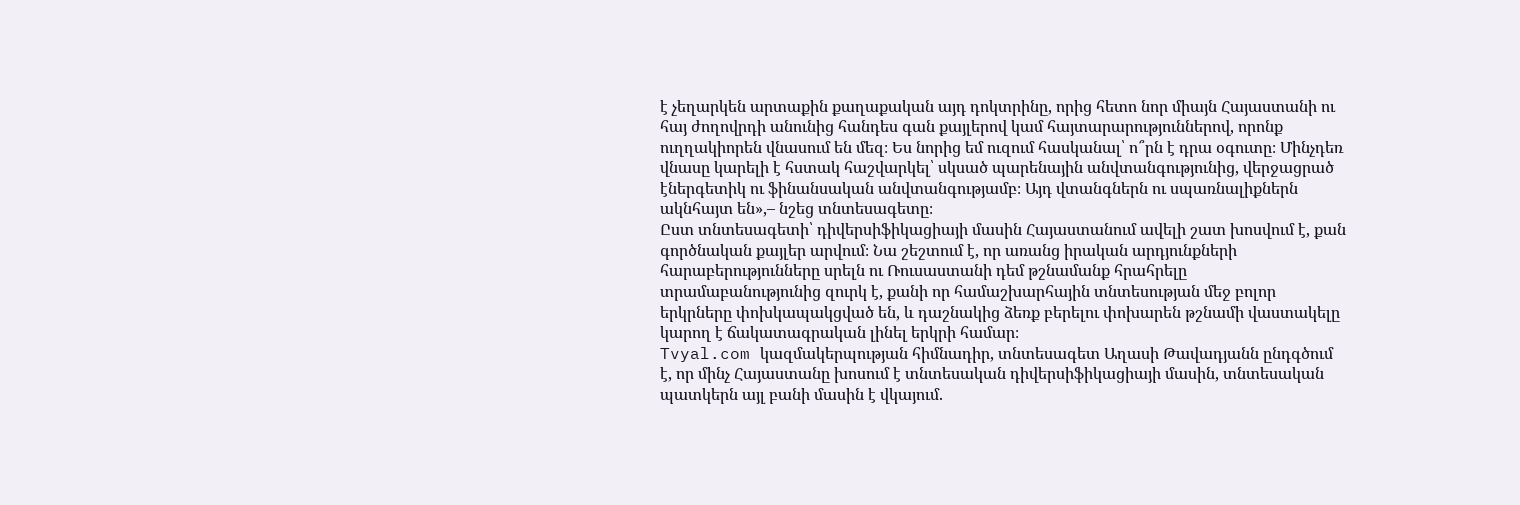է չեղարկեն արտաքին քաղաքական այդ դոկտրինը, որից հետո նոր միայն Հայաստանի ու հայ ժողովրդի անունից հանդես գան քայլերով կամ հայտարարություններով, որոնք ուղղակիորեն վնասում են մեզ։ Ես նորից եմ ուզում հասկանալ՝ ո՞րն է դրա օգուտը։ Մինչդեռ վնասը կարելի է հստակ հաշվարկել՝ սկսած պարենային անվտանգությունից, վերջացրած էներգետիկ ու ֆինանսական անվտանգությամբ։ Այդ վտանգներն ու սպառնալիքներն ակնհայտ են»,– նշեց տնտեսագետը։
Ըստ տնտեսագետի՝ դիվերսիֆիկացիայի մասին Հայաստանում ավելի շատ խոսվում է, քան գործնական քայլեր արվում։ Նա շեշտում է, որ առանց իրական արդյունքների հարաբերությունները սրելն ու Ռուսաստանի դեմ թշնամանք հրահրելը տրամաբանությունից զուրկ է, քանի որ համաշխարհային տնտեսության մեջ բոլոր երկրները փոխկապակցված են, և դաշնակից ձեռք բերելու փոխարեն թշնամի վաստակելը կարող է ճակատագրական լինել երկրի համար։
Tvyal.com կազմակերպության հիմնադիր, տնտեսագետ Աղասի Թավադյանն ընդգծում է, որ մինչ Հայաստանը խոսում է տնտեսական դիվերսիֆիկացիայի մասին, տնտեսական պատկերն այլ բանի մասին է վկայում.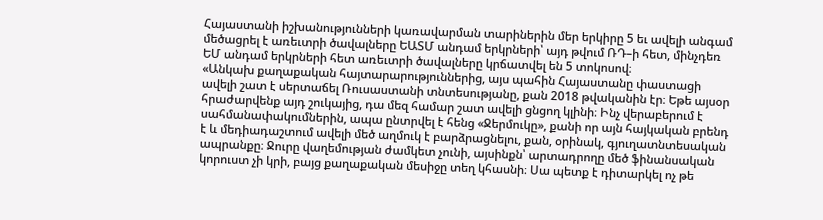Հայաստանի իշխանությունների կառավարման տարիներին մեր երկիրը 5 եւ ավելի անգամ մեծացրել է առեւտրի ծավալները ԵԱՏՄ անդամ երկրների՝ այդ թվում ՌԴ–ի հետ, մինչդեռ ԵՄ անդամ երկրների հետ առեւտրի ծավալները կրճատվել են 5 տոկոսով։
«Անկախ քաղաքական հայտարարություններից, այս պահին Հայաստանը փաստացի ավելի շատ է սերտաճել Ռուսաստանի տնտեսությանը, քան 2018 թվականին էր։ Եթե այսօր հրաժարվենք այդ շուկայից, դա մեզ համար շատ ավելի ցնցող կլինի։ Ինչ վերաբերում է սահմանափակումներին, ապա ընտրվել է հենց «Ջերմուկը», քանի որ այն հայկական բրենդ է և մեդիադաշտում ավելի մեծ աղմուկ է բարձրացնելու, քան, օրինակ, գյուղատնտեսական ապրանքը։ Ջուրը վաղեմության ժամկետ չունի, այսինքն՝ արտադրողը մեծ ֆինանսական կորուստ չի կրի, բայց քաղաքական մեսիջը տեղ կհասնի։ Սա պետք է դիտարկել ոչ թե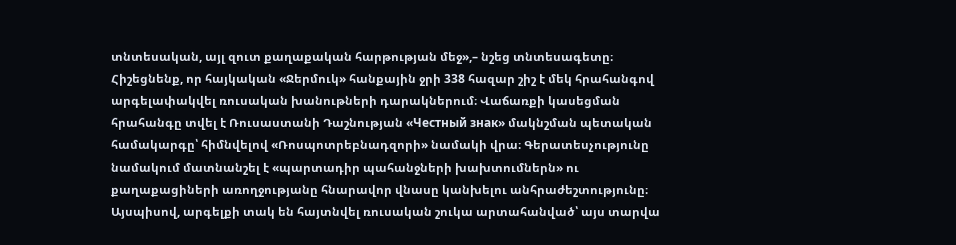տնտեսական, այլ զուտ քաղաքական հարթության մեջ»,– նշեց տնտեսագետը։
Հիշեցնենք, որ հայկական «Ջերմուկ» հանքային ջրի 338 հազար շիշ է մեկ հրահանգով արգելափակվել ռուսական խանութների դարակներում։ Վաճառքի կասեցման հրահանգը տվել է Ռուսաստանի Դաշնության «Честный знак» մակնշման պետական համակարգը՝ հիմնվելով «Ռոսպոտրեբնադզորի» նամակի վրա։ Գերատեսչությունը նամակում մատնանշել է «պարտադիր պահանջների խախտումներն» ու քաղաքացիների առողջությանը հնարավոր վնասը կանխելու անհրաժեշտությունը։ Այսպիսով, արգելքի տակ են հայտնվել ռուսական շուկա արտահանված՝ այս տարվա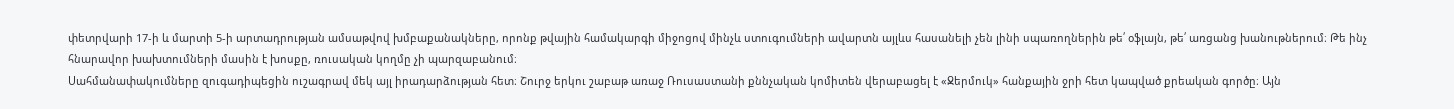փետրվարի 17-ի և մարտի 5-ի արտադրության ամսաթվով խմբաքանակները, որոնք թվային համակարգի միջոցով մինչև ստուգումների ավարտն այլևս հասանելի չեն լինի սպառողներին թե՛ օֆլայն, թե՛ առցանց խանութներում։ Թե ինչ հնարավոր խախտումների մասին է խոսքը, ռուսական կողմը չի պարզաբանում։
Սահմանափակումները զուգադիպեցին ուշագրավ մեկ այլ իրադարձության հետ։ Շուրջ երկու շաբաթ առաջ Ռուսաստանի քննչական կոմիտեն վերաբացել է «Ջերմուկ» հանքային ջրի հետ կապված քրեական գործը։ Այն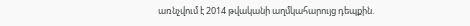առնչվում է 2014 թվականի աղմկահարույց դեպքին.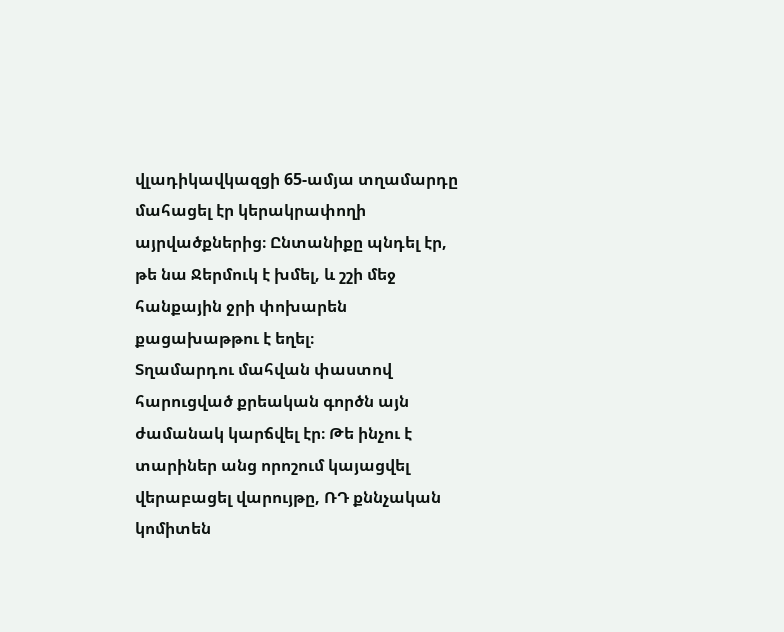վլադիկավկազցի 65-ամյա տղամարդը մահացել էր կերակրափողի այրվածքներից։ Ընտանիքը պնդել էր, թե նա Ջերմուկ է խմել, և շշի մեջ հանքային ջրի փոխարեն քացախաթթու է եղել։
Տղամարդու մահվան փաստով հարուցված քրեական գործն այն ժամանակ կարճվել էր։ Թե ինչու է տարիներ անց որոշում կայացվել վերաբացել վարույթը, ՌԴ քննչական կոմիտեն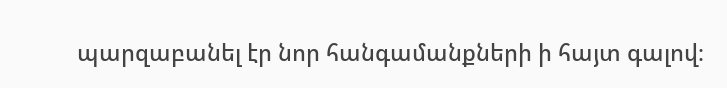պարզաբանել էր նոր հանգամանքների ի հայտ գալով։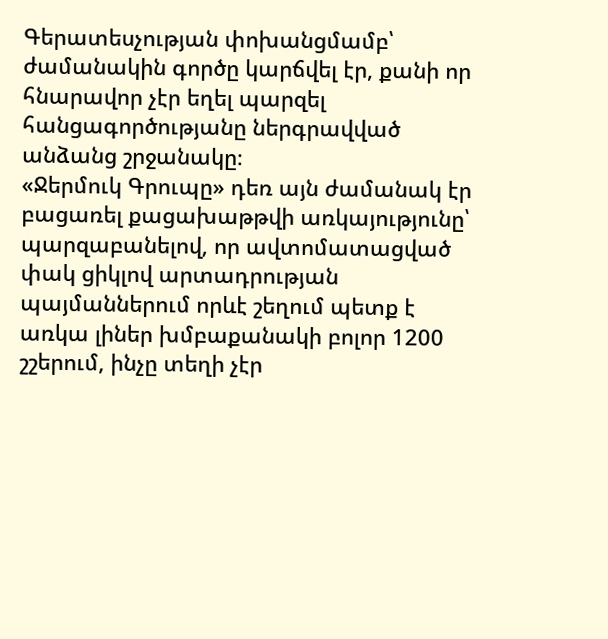Գերատեսչության փոխանցմամբ՝ ժամանակին գործը կարճվել էր, քանի որ հնարավոր չէր եղել պարզել հանցագործությանը ներգրավված անձանց շրջանակը։
«Ջերմուկ Գրուպը» դեռ այն ժամանակ էր բացառել քացախաթթվի առկայությունը՝ պարզաբանելով, որ ավտոմատացված փակ ցիկլով արտադրության պայմաններում որևէ շեղում պետք է առկա լիներ խմբաքանակի բոլոր 1200 շշերում, ինչը տեղի չէր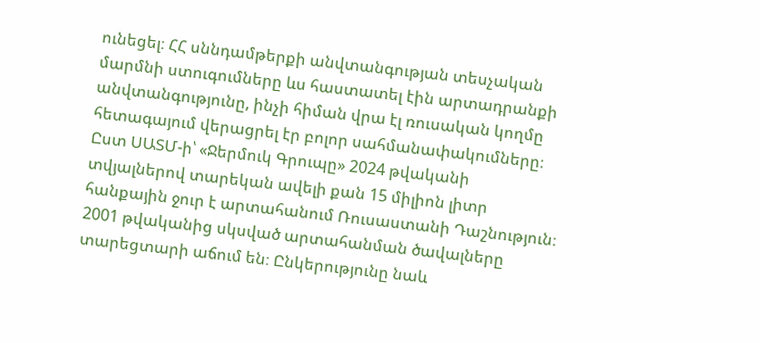ունեցել։ ՀՀ սննդամթերքի անվտանգության տեսչական մարմնի ստուգումները ևս հաստատել էին արտադրանքի անվտանգությունը, ինչի հիման վրա էլ ռուսական կողմը հետագայում վերացրել էր բոլոր սահմանափակումները։
Ըստ ՍԱՏՄ-ի՝ «Ջերմուկ Գրուպը» 2024 թվականի տվյալներով տարեկան ավելի քան 15 միլիոն լիտր հանքային ջուր է արտահանում Ռուսաստանի Դաշնություն։ 2001 թվականից սկսված արտահանման ծավալները տարեցտարի աճում են։ Ընկերությունը նաև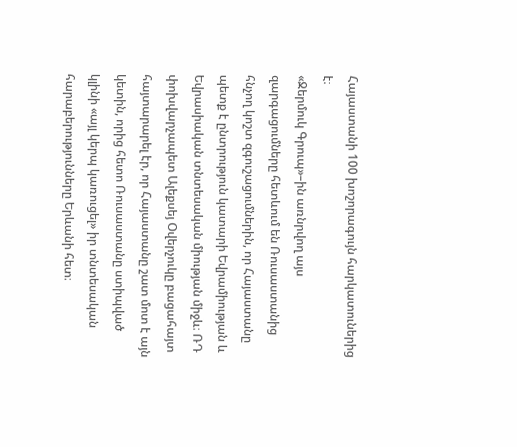Հայաստանի 100 խոշորագույն հարկատուներից է։
«Ջերմուկ Գրուպ»–ին առնրվող այս զարգացումները հետևում են Ռուսաստանից հնչող կոշտ զգուշացումներին, որ Հայաստանը պետք է ընտրություն կատարի Եվրամիության և Եվրասիական տնտեսական միության միջև։ ՌԴ փոխվարչապետ Ալեքսեյ Օվերչուկը բացահայտ հայտարարել էր, որ Հայաստանը շատ մոտ է այն կետին, որից հետո Ռուսաստանը ստիպված կլինի «այլ կերպ կառուցել» իր տնտեսական հարաբերությունները Երևանի հետ։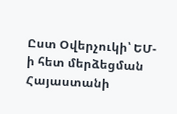Ըստ Օվերչուկի՝ ԵՄ-ի հետ մերձեցման Հայաստանի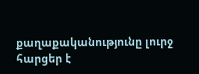քաղաքականությունը լուրջ հարցեր է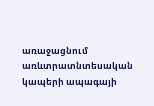առաջացնում առևտրատնտեսական կապերի ապագայի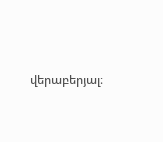վերաբերյալ։